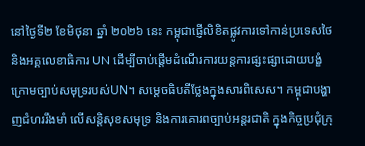នៅថ្ងៃទី២ ខែមិថុនា ឆ្នាំ ២០២៦ នេះ កម្ពុជាផ្ញើលិខិតផ្លូវការទៅកាន់ប្រទេសថៃ និងអគ្គលេខាធិការ UN ដើម្បីចាប់ផ្ដើមដំណើរការយន្តការផ្សះផ្សាដោយបង្ខំ ក្រោមច្បាប់សមុទ្ររបស់UN។ សម្ដេចធិបតីថ្លែងក្នុងសារពិសេស។ កម្ពុជាបង្ហាញជំហររឹងមាំ លើសន្តិសុខសមុទ្រ និងការគោរពច្បាប់អន្តរជាតិ ក្នុងកិច្ចប្រជុំក្រុ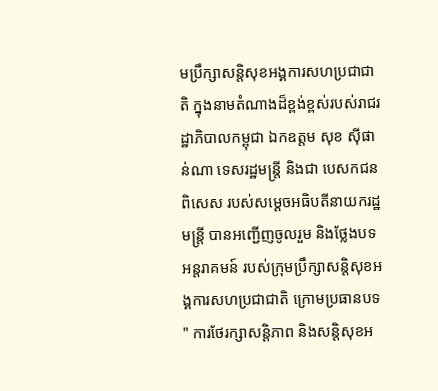មប្រឹក្សាសន្តិសុខអង្គការសហប្រជាជាតិ ក្នុងនាមតំណាងដ៏ខ្ពង់ខ្ពស់របស់រាជរដ្ឋាភិបាលកម្ពុជា ឯកឧត្តម សុខ ស៊ីផាន់ណា ទេសរដ្ឋមន្ត្រី និងជា បេសកជនពិសេស របស់សម្ដេចអធិបតីនាយករដ្ឋមន្ត្រី បានអញ្ជើញចូលរួម និងថ្លែងបទអន្តរាគមន៍ របស់ក្រុមប្រឹក្សាសន្តិសុខអង្គការសហប្រជាជាតិ ក្រោមប្រធានបទ " ការថែរក្សាសន្តិភាព និងសន្តិសុខអ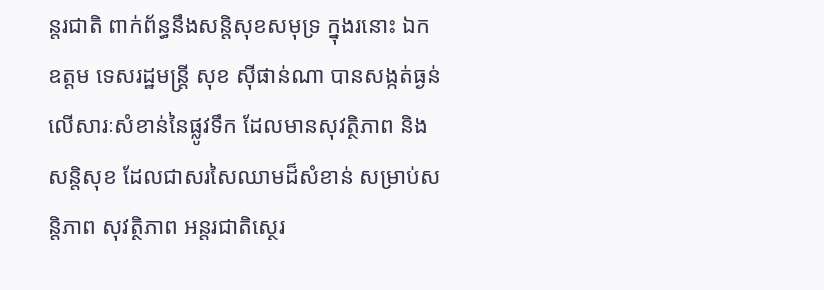ន្តរជាតិ ពាក់ព័ន្ធនឹងសន្តិសុខសមុទ្រ ក្នុងរនោះ ឯកឧត្តម ទេសរដ្ឋមន្ត្រី សុខ ស៊ីផាន់ណា បានសង្កត់ធ្ងន់លើសារៈសំខាន់នៃផ្លូវទឹក ដែលមានសុវត្ថិភាព និងសន្តិសុខ ដែលជាសរសៃឈាមដ៏សំខាន់ សម្រាប់សន្តិភាព សុវត្ថិភាព អន្តរជាតិស្ថេរ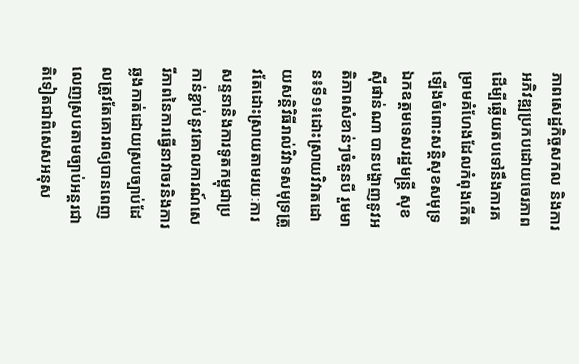ភាពសេដ្ឋកិច្ចសកល និងការអភិវឌ្ឍប្រកបដោយចេរភាព ដើម្បីឆ្លើយតបទៅនឹងការគម្រាមគំហែងដែលកំពុងកើតឡើងចំពោះសន្តិសុខសមុទ្រ ឯកឧត្តមទេសរដ្ឋមន្ត្រី សុខ ស៊ីផាន់ណា បានបង្ហាញនូវអតិភាពសំខាន់ៗចំនួនបី រួមមាន៖ទី១៖ដោះស្រាយវិវាតដោយសន្តិវិធីរាល់វិវាទសមុទ្រត្រូវតែដោះស្រាយតាមរយៈការសន្ទនានិងការទូតកម្ពុជាប្រកាន់ខ្ជាប់នូវគោលការណ៍សេរីភាពនៃការធ្វើនាវាចរនិងការឆ្លងកាត់ដោយស្របច្បាប់ដែលត្រូវតែគោរពឲ្យបានពេញលេញស្របតាមច្បាប់អន្តរជាតិទៀតជាពិសេសអនុស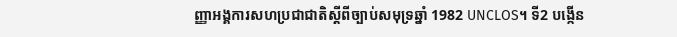ញ្ញាអង្គការសហប្រជាជាតិស្ដីពីច្បាប់សមុទ្រឆ្នាំ 1982 UNCLOS។ ទី2 បង្កើន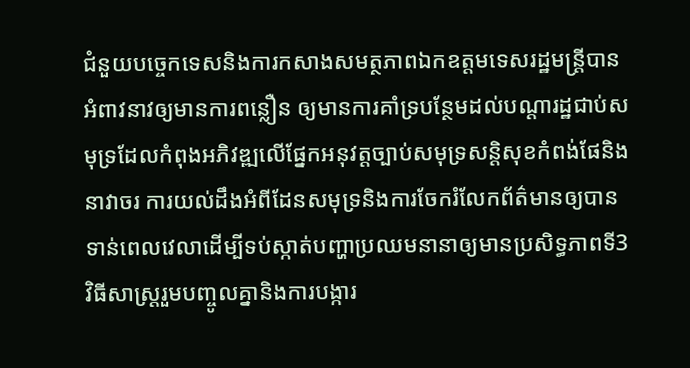ជំនួយបច្ចេកទេសនិងការកសាងសមត្ថភាពឯកឧត្តមទេសរដ្ឋមន្ត្រីបានអំពាវនាវឲ្យមានការពន្លឿន ឲ្យមានការគាំទ្របន្ថែមដល់បណ្ដារដ្ឋជាប់សមុទ្រដែលកំពុងអភិវឌ្ឍលើផ្នែកអនុវត្តច្បាប់សមុទ្រសន្តិសុខកំពង់ផែនិងនាវាចរ ការយល់ដឹងអំពីដែនសមុទ្រនិងការចែករំលែកព័ត៌មានឲ្យបានទាន់ពេលវេលាដើម្បីទប់ស្កាត់បញ្ហាប្រឈមនានាឲ្យមានប្រសិទ្ធភាពទី3 វិធីសាស្រ្តរួមបញ្ចូលគ្នានិងការបង្ការ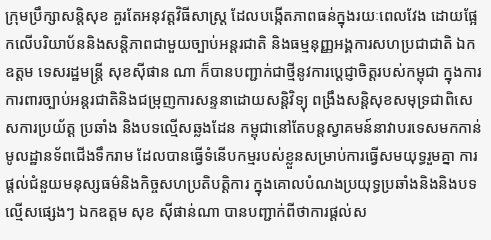ក្រុមប្រឹក្សាសន្តិសុខ គួរតែអនុវត្តវិធីសាស្រ្ត ដែលបង្កើតភាពធន់ក្នុងរយៈពេលវែង ដោយផ្អែកលើបរិយាប័ននិងសន្តិភាពជាមួយច្បាប់អន្តរជាតិ និងធម្មនុញ្ញអង្គការសហប្រជាជាតិ ឯកឧត្តម ទេសរដ្ឋមន្ត្រី សុខស៊ីផាន ណា ក៏បានបញ្ជាក់ជាថ្មីនូវការប្ដេជ្ញាចិត្តរបស់កម្ពុជា ក្នុងការការពារច្បាប់អន្តរជាតិនិងជម្រុញការសន្ទនាដោយសន្តិវិទ្យុ ពង្រឹងសន្តិសុខសមុទ្រជាពិសេសការប្រយ័ត្ត ប្រឆាំង និងបទល្មើសឆ្លងដែន កម្ពុជានៅតែបន្តស្វាគមន៍នាវាបរទេសមកកាន់មូលដ្ឋានទ័ពជើងទឹករាម ដែលបានធ្វើទំនើបកម្មរបស់ខ្លួនសម្រាប់ការធ្វើសមយុទ្ធរួមគ្នា ការផ្ដល់ជំនួយមនុស្សធម៌និងកិច្ចសហប្រតិបត្តិការ ក្នុងគោលបំណងប្រយុទ្ធប្រឆាំងនិងនិងបទល្មើសផ្សេងៗ ឯកឧត្តម សុខ ស៊ីផាន់ណា បានបញ្ជាក់ពីថាការផ្ដល់ស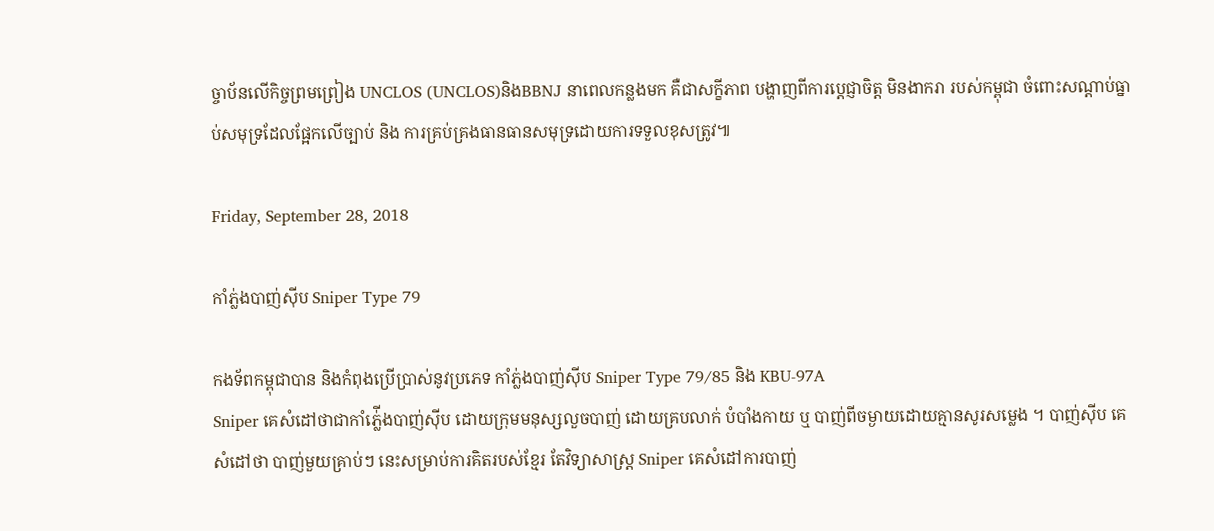ច្ចាប័នលើកិច្ចព្រមព្រៀង UNCLOS (UNCLOS)និងBBNJ នាពេលកន្លងមក គឺជាសក្ខីភាព បង្ហាញពីការប្តេជ្ញាចិត្ត មិនងាករា របស់កម្ពុជា ចំពោះសណ្ដាប់ធ្នាប់សមុទ្រដែលផ្អែកលើច្បាប់ និង ការគ្រប់គ្រងធានធានសមុទ្រដោយការទទួលខុសត្រូវ៕

Friday, September 28, 2018

កាំភ្ល់ងបាញ់ស៊ីប Sniper Type 79

កងទ័ពកម្ពុជាបាន និងកំពុងប្រើប្រាស់នូវប្រភេទ កាំភ្ល់ងបាញ់ស៊ីប Sniper Type 79/85 និង KBU-97A
Sniper គេសំដៅថាជាកាំភ្ល់ើងបាញ់ស៊ីប ដោយក្រុមមនុស្សលួចបាញ់ ដោយគ្របលាក់ បំបាំងកាយ ឬ បាញ់ពីចម្ងាយដោយគ្មានសូរសម្លេង ។ បាញ់ស៊ីប គេសំដៅថា បាញ់មួយគ្រាប់ៗ នេះសម្រាប់ការគិតរបស់ខ្មែរ តែវិទ្យាសាស្រ្ត Sniper គេសំដៅការបាញ់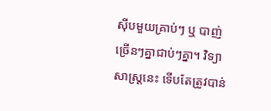ស៊ីបមួយគ្រាប់ៗ ឬ បាញ់ច្រើនៗគ្នាជាប់ៗគ្នា។ វិទ្យាសាស្រ្តនេះ ទើបតែត្រូវបាន់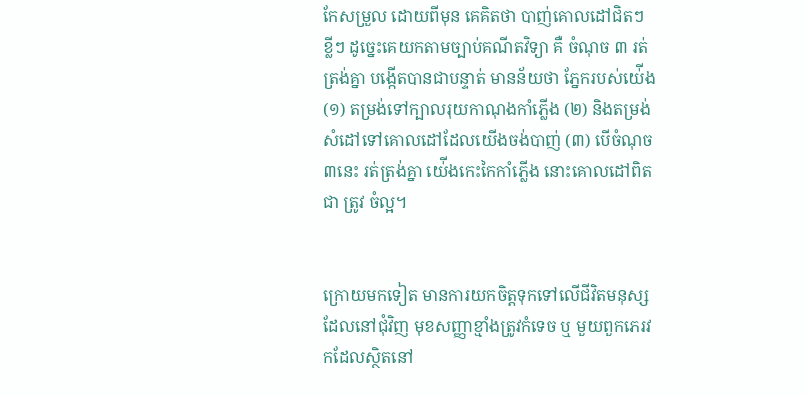កែសម្រួល ដោយពីមុន គេគិតថា បាញ់គោលដៅជិតៗ ខ្លីៗ ដូច្នេះគេយកតាមច្បាប់គណីតវិទ្យា គឺ ចំណុច ៣ រត់ត្រង់គ្នា បង្កើតបានជាបន្ទាត់ មានន័យថា ភ្នែករបស់យ់ើង (១) តម្រង់ទៅក្បាលរុយកាណុងកាំភ្លើង (២) និងតម្រង់សំដៅទៅគោលដៅដែលយើងចង់បាញ់ (៣) បើចំណុច ៣នេះ រត់ត្រង់គ្នា យ់ើងកេះកៃកាំភ្លើង នោះគោលដៅពិតជា ត្រូវ ចំល្អ។


ក្រោយមកទៀត មានការយកចិត្តទុកទៅលើជីវិតមនុស្ស ដែលនៅជុំវិញ មុខសញ្ញាខ្មាំងត្រូវកំទេច ឬ មួយពួកភេរវកដែលស្ថិតនៅ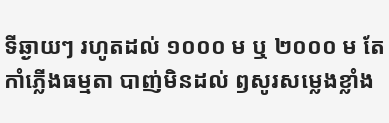ទីឆ្ងាយៗ រហូតដល់ ១០០០ ម ឬ ២០០០ ម តែកាំភ្លើងធម្មតា បាញ់មិនដល់ ឭសូរសម្លេងខ្លាំង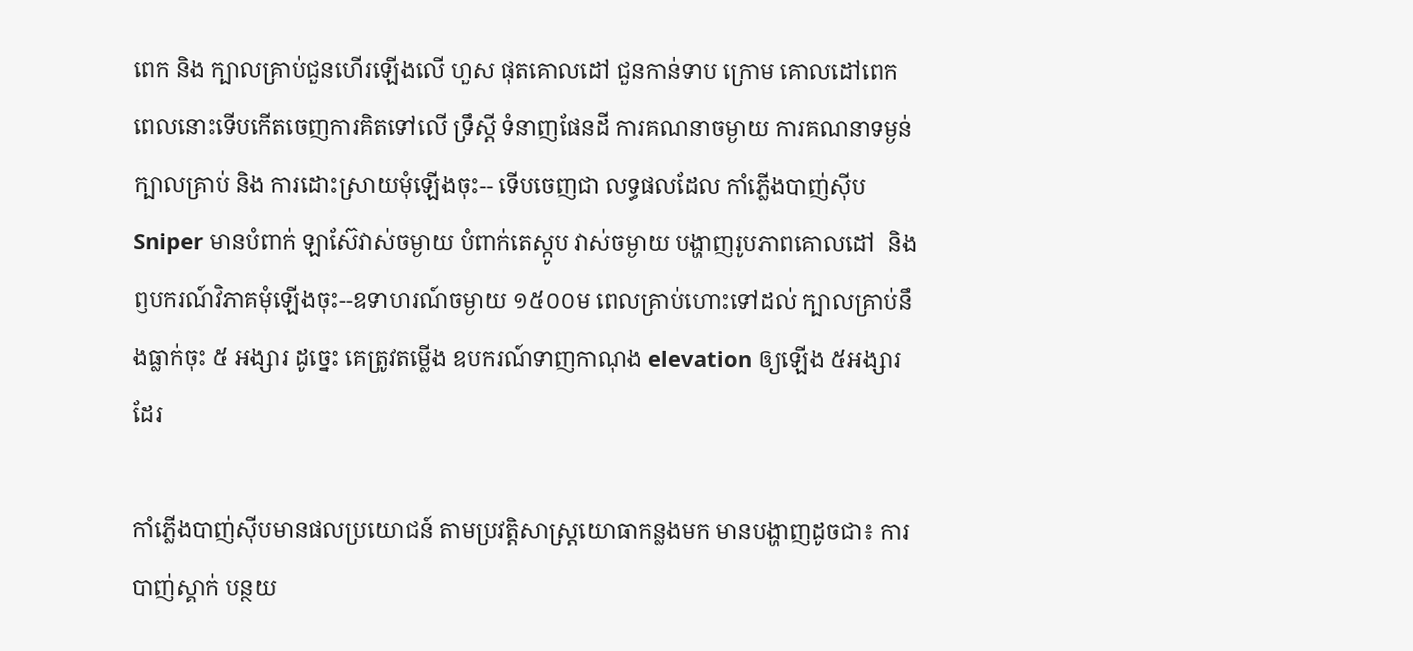ពេក និង ក្បាលគ្រាប់ជួនហើរឡើងលើ ហួស ផុតគោលដៅ ជួនកាន់ទាប ក្រោម គោលដៅពេក ពេលនោះទើបកើតចេញការគិតទៅលើ ទ្រឹស្តី ទំនាញផែនដី ការគណនាចម្ងាយ ការគណនាទម្ងន់ក្បាលគ្រាប់ និង ការដោះស្រាយមុំឡើងចុះ-- ទើបចេញជា លទ្ធផលដែល កាំភ្លើងបាញ់ស៊ីប Sniper មានបំពាក់ ឡាស៊ែវាស់ចម្ងាយ បំពាក់តេស្កូប វាស់ចម្ងាយ បង្ហាញរូបភាពគោលដៅ  និង ឭបករណ៍វិភាគមុំឡើងចុះ--ឧទាហរណ៍ចម្ងាយ ១៥០០ម ពេលគ្រាប់ហោះទៅដល់ ក្បាលគ្រាប់នឹងធ្លាក់ចុះ ៥ អង្សារ ដូច្នេះ គេត្រូវតម្លើង ឧបករណ៍ទាញកាណុង elevation ឲ្យឡើង ៥អង្សារដែរ

កាំភ្លើងបាញ់ស៊ីបមានផលប្រយោជន៍ តាមប្រវត្តិសាស្រ្តយោធាកន្លងមក មានបង្ហាញដូចជា៖ ការបាញ់ស្គាក់ បន្ថយ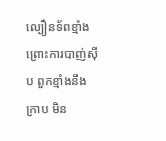ល្បឿនទ័ពខ្មាំង ព្រោះការបាញ់ស៊ីប ពួកខ្មាំងនឹងក្រាប មិន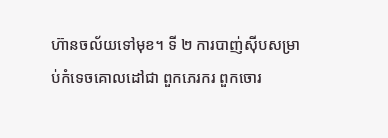ហ៊ានចល័យទៅមុខ។ ទី ២ ការបាញ់ស៊ីបសម្រាប់កំទេចគោលដៅជា ពួកភេរករ ពួកចោរ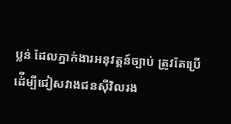ប្លន់ ដែលភ្នាក់ងារអនុវត្តន៍ច្បាប់ ត្រូវតែប្រើ ដ់ើម្បីជៀសវាងជនស៊ីវិលរង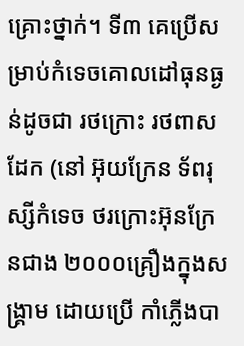គ្រោះថ្នាក់។ ទី៣ គេប្រើសម្រាប់កំទេចគោលដៅធុនធ្ងន់ដូចជា រថក្រោះ រថពាសដែក (នៅ អ៊ុយក្រែន ទ័ពរុស្សីកំទេច ថរក្រោះអ៊ុនក្រែនជាង ២០០០គ្រឿងក្នុងសង្រ្គាម ដោយប្រើ កាំភ្លើងបា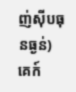ញ់ស៊ីបធុនធ្ងន់) គេក៍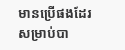មានប្រើផងដែរសម្រាប់បា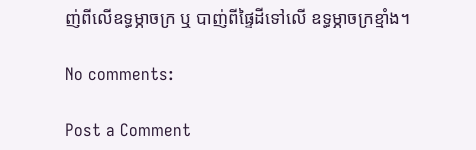ញ់ពីលើឧទ្ធម្ភាចក្រ ឬ បាញ់ពីផ្ទៃដីទៅលើ ឧទ្ធម្ភាចក្រខ្មាំង។

No comments:

Post a Comment